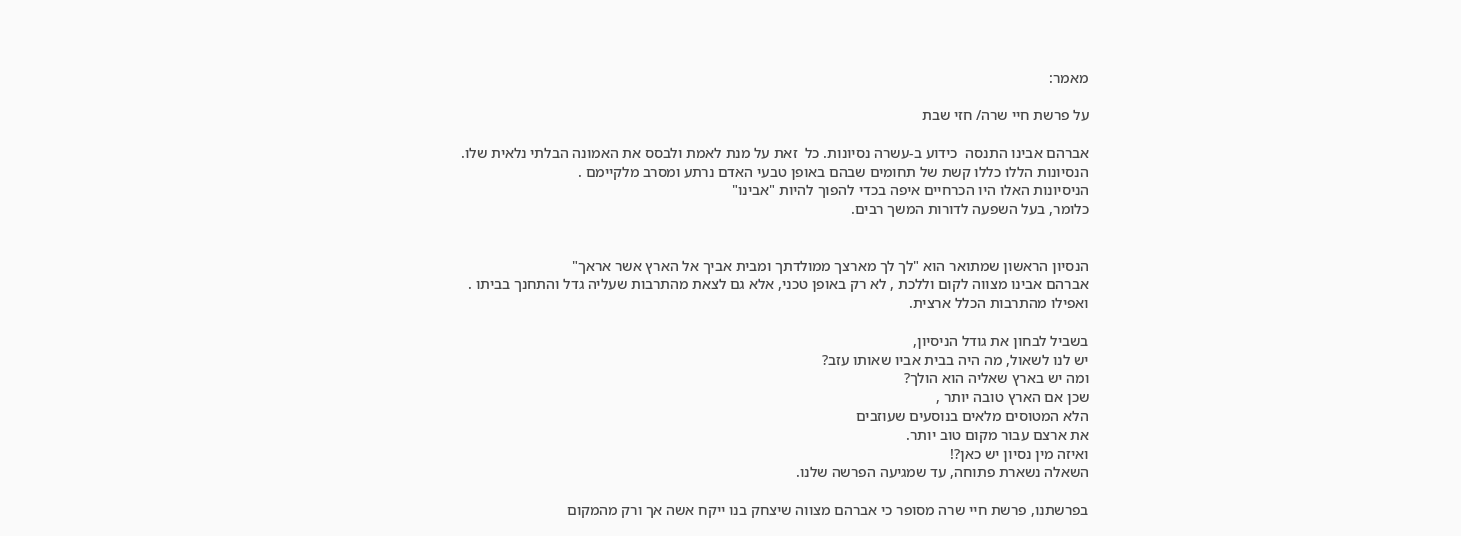מאמר:

על פרשת חיי שרה/ חזי שבת

אברהם אבינו התנסה  כידוע ב-עשרה נסיונות. כל  זאת על מנת לאמת ולבסס את האמונה הבלתי נלאית שלו.
הנסיונות הללו כללו קשת של תחומים שבהם באופן טבעי האדם נרתע ומסרב מלקיימם .
הניסיונות האלו היו הכרחיים איפה בכדי להפוך להיות "אבינו"
כלומר, בעל השפעה לדורות המשך רבים.


הנסיון הראשון שמתואר הוא "לך לך מארצך ממולדתך ומבית אביך אל הארץ אשר אראך"
אברהם אבינו מצווה לקום וללכת , לא רק באופן טכני, אלא גם לצאת מהתרבות שעליה גדל והתחנך בביתו .
ואפילו מהתרבות הכלל ארצית.

בשביל לבחון את גודל הניסיון,
יש לנו לשאול, מה היה בבית אביו שאותו עזב?
ומה יש בארץ שאליה הוא הולך?
שכן אם הארץ טובה יותר ,
הלא המטוסים מלאים בנוסעים שעוזבים
את ארצם עבור מקום טוב יותר.
ואיזה מין נסיון יש כאן?!
השאלה נשארת פתוחה, עד שמגיעה הפרשה שלנו.

בפרשתנו, פרשת חיי שרה מסופר כי אברהם מצווה שיצחק בנו ייקח אשה אך ורק מהמקום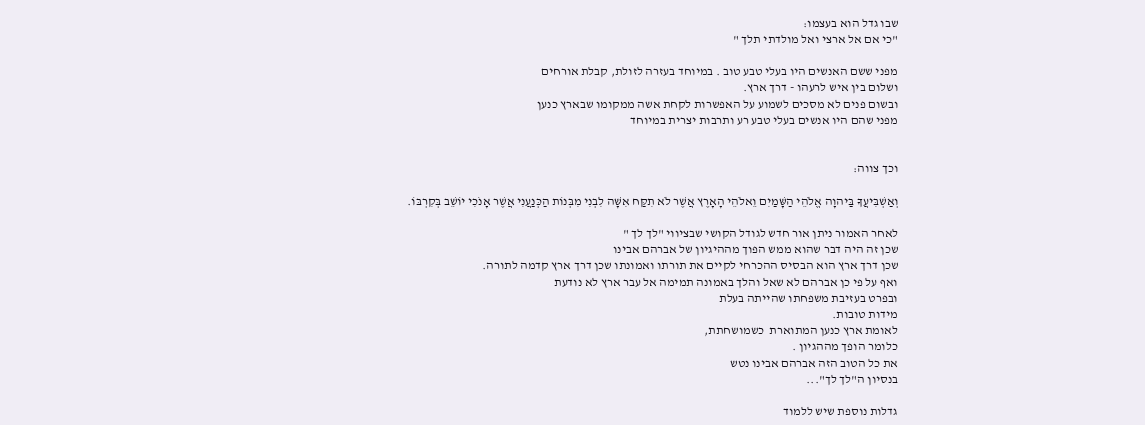שבו גדל הוא בעצמו:
"כי אם אל ארצי ואל מולדתי תלך "

מפני ששם האנשים היו בעלי טבע טוב . במיוחד בעזרה לזולת, קבלת אורחים
ושלום בין איש לרעהו - דרך ארץ.
ובשום פנים לא מסכים לשמוע על האפשרות לקחת אשה ממקומו שבארץ כנען
מפני שהם היו אנשים בעלי טבע רע ותרבות יצרית במיוחד


וכך צווה:

וְאַשְׁבִּיעֲךָ בַּיהוָה אֱלֹהֵי הַשָּׁמַיִם וֵאלֹהֵי הָאָרֶץ אֲשֶׁר לֹא תִקַּח אִשָּׁה לִבְנִי מִבְּנוֹת הַכְּנַעֲנִי אֲשֶׁר אָנֹכִי יוֹשֵׁב בְּקִרְבּוֹ.

לאחר האמור ניתן אור חדש לגודל הקושי שבציווי "לך לך "
שכן זה היה דבר שהוא ממש הפוך מההיגיון של אברהם אבינו
שכן דרך ארץ הוא הבסיס ההכרחי לקיים את תורתו ואמונתו שכן דרך ארץ קדמה לתורה.
ואף על פי כן אברהם לא שאל והלך באמונה תמימה אל עבר ארץ לא נודעת
ובפרט בעזיבת משפחתו שהייתה בעלת
מידות טובות.
לאומת ארץ כנען המתוארת  כשמושחתת,
כלומר הופך מההגיון .
את כל הטוב הזה אברהם אבינו נטש
בנסיון ה"לך לך"...

גדלות נוספת שיש ללמוד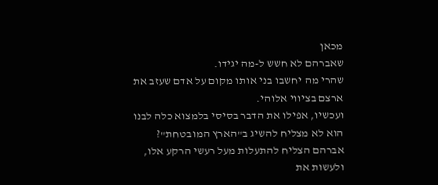מכאן
שאברהם לא חשש ל-מה יגידו.
שהרי מה יחשבו בני אותו מקום על אדם שעזב את ארצם בציווי אלוהי.
ועכשיו, אפילו את הדבר בסיסי בלמצוא כלה לבנו הוא לא מצליח להשיג ב"הארץ המובטחת"?
אברהם הצליח להתעלות מעל רעשי הרקע אלו,
ולעשות את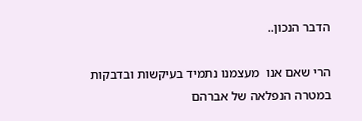הדבר הנכון..

הרי שאם אנו  מעצמנו נתמיד בעיקשות ובדבקות במטרה הנפלאה של אברהם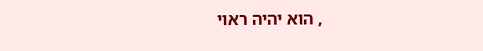, הוא יהיה ראוי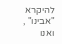להיקרא
"אבינו" , ואנו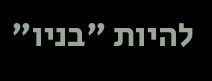להיות "בניו"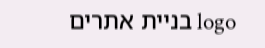logo בניית אתרים